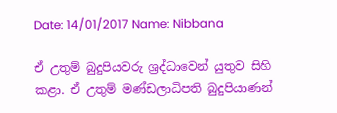Date: 14/01/2017 Name: Nibbana

ඒ උතුම් බුදුපියවරු ශ්‍රද්ධාවෙන් යුතුව සිහි කළා. ඒ උතුම් මණ්ඩලාධිපති බුදුපියාණන්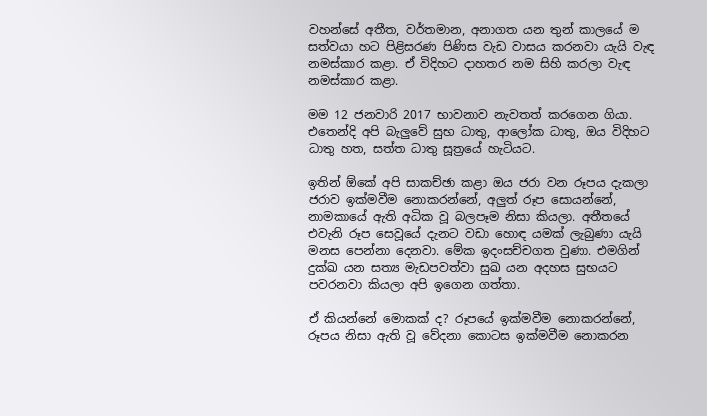වහන්සේ අතීත, වර්තමාන, අනාගත යන තුන් කාලයේ ම සත්වයා හට පිළිසරණ පිණිස වැඩ වාසය කරනවා යැයි වැඳ නමස්කාර කළා. ඒ විදිහට දාහතර නම සිහි කරලා වැඳ නමස්කාර කළා.

මම 12 ජනවාරි 2017 භාවනාව නැවතත් කරගෙන ගියා. එතෙන්දි අපි බැලුවේ සුභ ධාතු, ආලෝක ධාතු, ඔය විදිහට ධාතු හත, සත්ත ධාතු සූත්‍රයේ හැටියට.

ඉතින් ඕකේ අපි සාකච්ඡා කළා ඔය ජරා වන රූපය දැකලා ජරාව ඉක්මවීම නොකරන්නේ, අලුත් රූප සොයන්නේ, නාමකායේ ඇති අධික වූ බලපෑම නිසා කියලා. අතීතයේ එවැනි රූප සෙවූයේ දැනට වඩා හොඳ යමක් ලැබුණා යැයි මනස පෙන්නා දෙනවා. මේක ඉදංසච්චගත වුණා. එමගින් දුක්ඛ යන සත්‍ය මැඩපවත්වා සුඛ යන අදහස සුභයට පවරනවා කියලා අපි ඉගෙන ගත්තා.

ඒ කියන්නේ මොකක් ද? රූපයේ ඉක්මවීම නොකරන්නේ, රූපය නිසා ඇති වූ වේදනා කොටස ඉක්මවීම නොකරන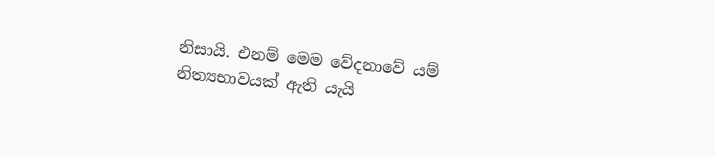නිසායි. එනම් මෙම වේදනාවේ යම් නිත්‍යභාවයක් ඇති යැයි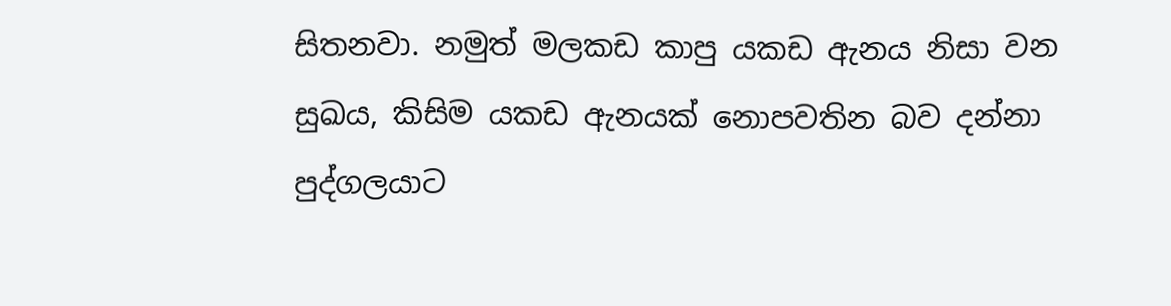සිතනවා. නමුත් මලකඩ කාපු යකඩ ඇනය නිසා වන සුඛය, කිසිම යකඩ ඇනයක් නොපවතින බව දන්නා පුද්ගලයාට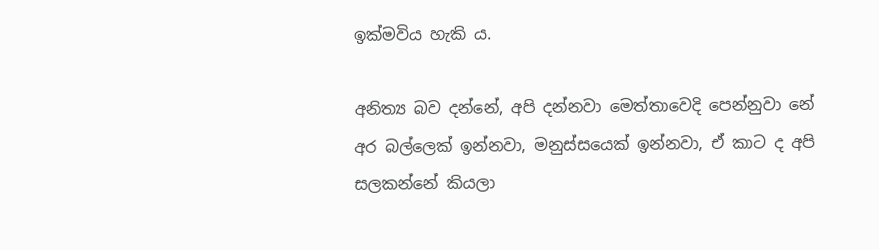ඉක්මවිය හැකි ය.

අනිත්‍ය බව දන්නේ, අපි දන්නවා මෙත්තාවෙදි පෙන්නුවා නේ අර බල්ලෙක් ඉන්නවා, මනුස්සයෙක් ඉන්නවා, ඒ කාට ද අපි සලකන්නේ කියලා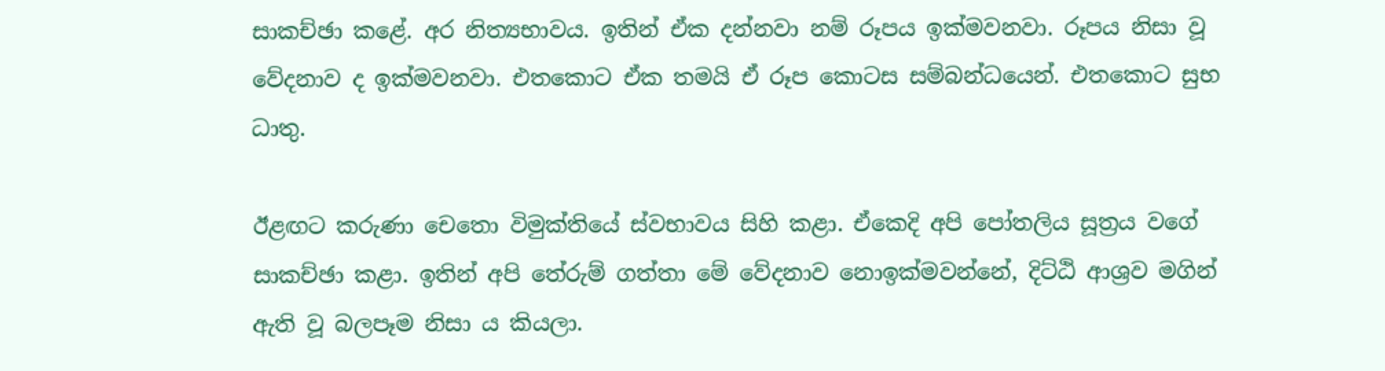සාකච්ඡා කළේ. අර නිත්‍යභාවය. ඉතින් ඒක දන්නවා නම් රූපය ඉක්මවනවා. රූපය නිසා වූ වේදනාව ද ඉක්මවනවා. එතකොට ඒක තමයි ඒ රූප කොටස සම්බන්ධයෙන්. එතකොට සුභ ධාතු.

ඊළඟට කරුණා චෙතො විමුක්තියේ ස්වභාවය සිහි කළා. ඒකෙදි අපි පෝතලිය සූත්‍රය වගේ සාකච්ඡා කළා. ඉතින් අපි තේරුම් ගත්තා මේ වේදනාව නොඉක්මවන්නේ, දිට්ඨි ආශ්‍රව මගින් ඇති වූ බලපෑම නිසා ය කියලා.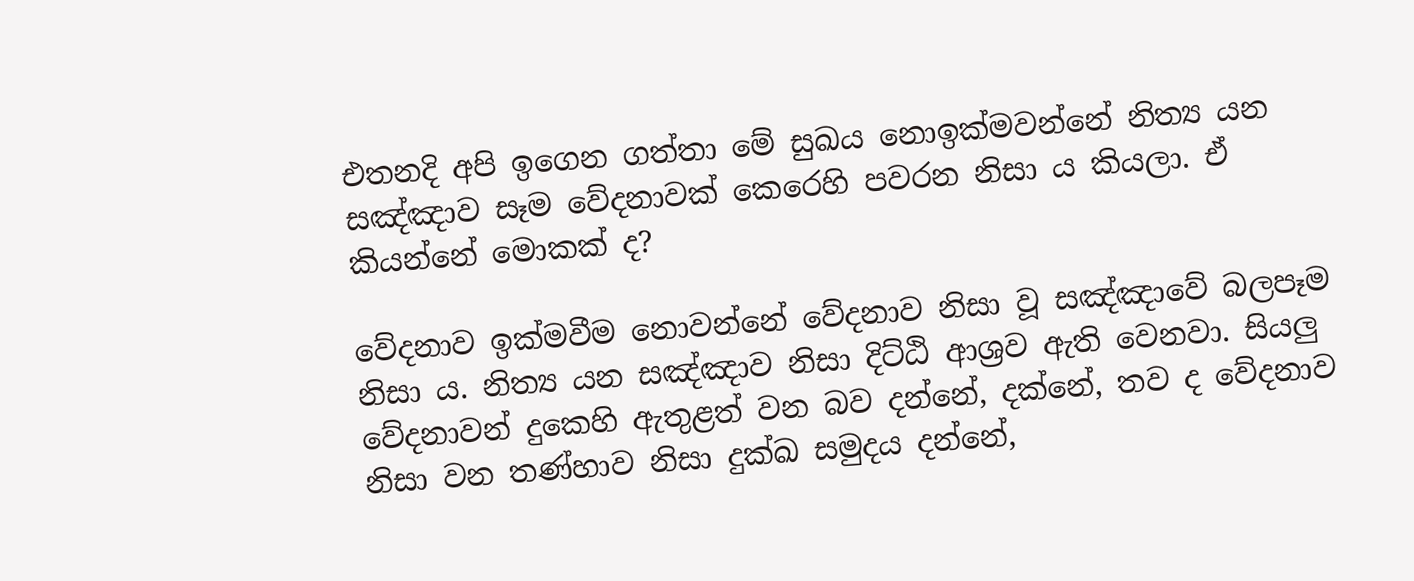එතනදි අපි ඉගෙන ගත්තා මේ සුඛය නොඉක්මවන්නේ නිත්‍ය යන සඤ්ඤාව සෑම වේදනාවක් කෙරෙහි පවරන නිසා ය කියලා. ඒ කියන්නේ මොකක් ද?

වේදනාව ඉක්මවීම නොවන්නේ වේදනාව නිසා වූ සඤ්ඤාවේ බලපෑම නිසා ය. නිත්‍ය යන සඤ්ඤාව නිසා දිට්ඨි ආශ්‍රව ඇති වෙනවා. සියලු වේදනාවන් දුකෙහි ඇතුළත් වන බව දන්නේ, දක්නේ, තව ද වේදනාව නිසා වන තණ්හාව නිසා දුක්ඛ සමුදය දන්නේ,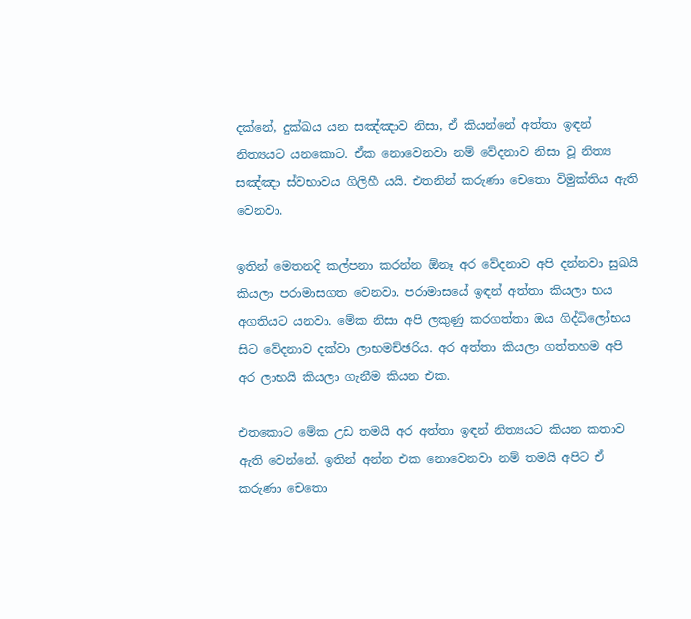දක්නේ, දුක්ඛය යන සඤ්ඤාව නිසා, ඒ කියන්නේ අත්තා ඉඳන් නිත්‍යයට යනකොට. ඒක නොවෙනවා නම් වේදනාව නිසා වූ නිත්‍ය සඤ්ඤා ස්වභාවය ගිලිහී යයි. එතනින් කරුණා චෙතො විමුක්තිය ඇති වෙනවා.

ඉතින් මෙතනදි කල්පනා කරන්න ඕනෑ අර වේදනාව අපි දන්නවා සුඛයි කියලා පරාමාසගත වෙනවා. පරාමාසයේ ඉඳන් අත්තා කියලා භය අගතියට යනවා. මේක නිසා අපි ලකුණු කරගත්තා ඔය ගිද්ධිලෝභය සිට වේදනාව දක්වා ලාභමච්ඡරිය. අර අත්තා කියලා ගත්තහම අපි අර ලාභයි කියලා ගැනීම කියන එක.

එතකොට මේක උඩ තමයි අර අත්තා ඉඳන් නිත්‍යයට කියන කතාව ඇති වෙන්නේ. ඉතින් අන්න එක නොවෙනවා නම් තමයි අපිට ඒ කරුණා චෙතො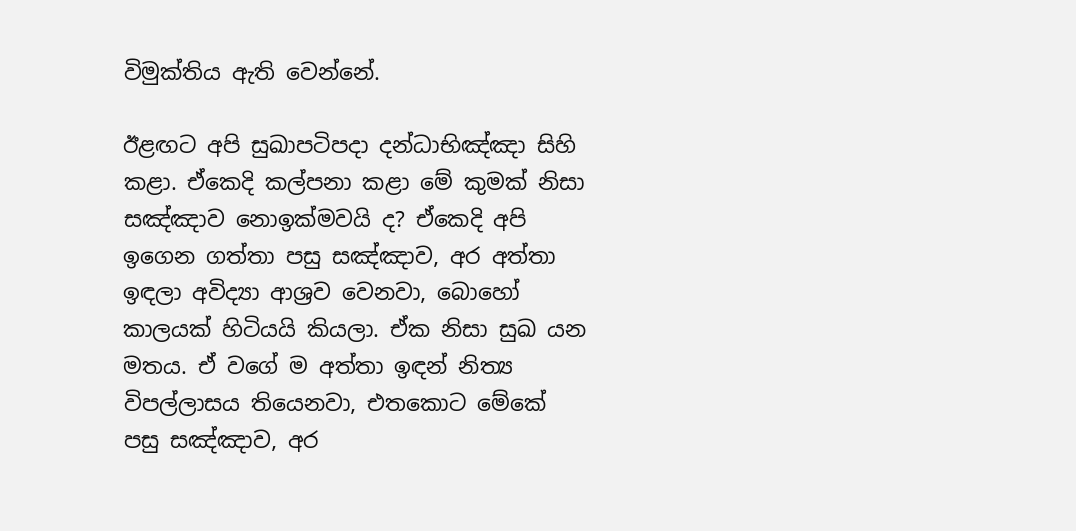විමුක්තිය ඇති වෙන්නේ.

ඊළඟට අපි සුඛාපටිපදා දන්ධාභිඤ්ඤා සිහි කළා. ඒකෙදි කල්පනා කළා මේ කුමක් නිසා සඤ්ඤාව නොඉක්මවයි ද? ඒකෙදි අපි ඉගෙන ගත්තා පසු සඤ්ඤාව, අර අත්තා ඉඳලා අවිද්‍යා ආශ්‍රව වෙනවා, බොහෝ කාලයක් හිටියයි කියලා. ඒක නිසා සුඛ යන මතය. ඒ වගේ ම අත්තා ඉඳන් නිත්‍ය විපල්ලාසය තියෙනවා, එතකොට මේකේ පසු සඤ්ඤාව, අර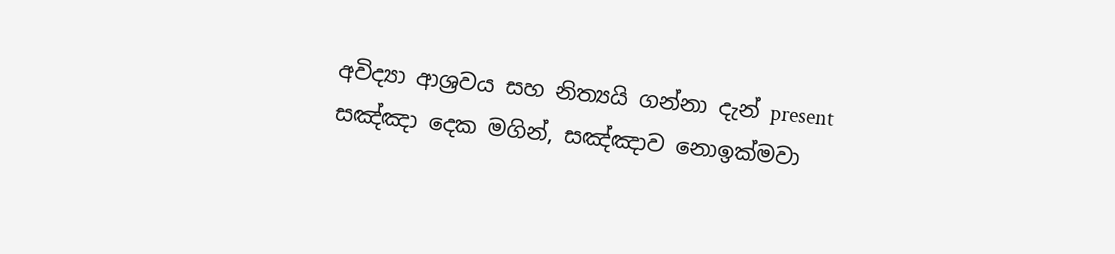අවිද්‍යා ආශ්‍රවය සහ නිත්‍යයි ගන්නා දැන් present සඤ්ඤා දෙක මගින්, සඤ්ඤාව නොඉක්මවා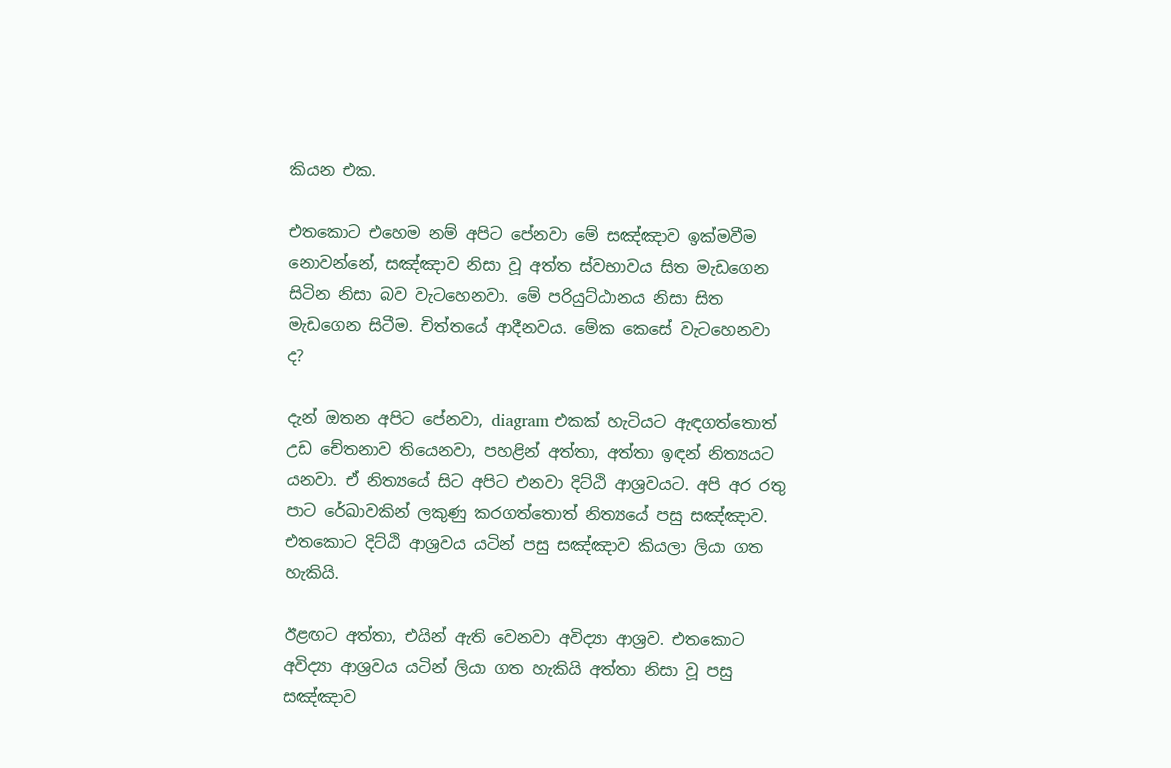කියන එක.

එතකොට එහෙම නම් අපිට පේනවා මේ සඤ්ඤාව ඉක්මවීම නොවන්නේ, සඤ්ඤාව නිසා වූ අත්ත ස්වභාවය සිත මැඩගෙන සිටින නිසා බව වැටහෙනවා. මේ පරියුට්ඨානය නිසා සිත මැඩගෙන සිටීම. චිත්තයේ ආදීනවය. මේක කෙසේ වැටහෙනවා ද?

දැන් ඔතන අපිට පේනවා, diagram එකක් හැටියට ඇඳගත්තොත් උඩ චේතනාව තියෙනවා, පහළින් අත්තා, අත්තා ඉඳන් නිත්‍යයට යනවා. ඒ නිත්‍යයේ සිට අපිට එනවා දිට්ඨි ආශ්‍රවයට. අපි අර රතු පාට රේඛාවකින් ලකුණු කරගත්තොත් නිත්‍යයේ පසු සඤ්ඤාව. එතකොට දිට්ඨි ආශ්‍රවය යටින් පසු සඤ්ඤාව කියලා ලියා ගත හැකියි.

ඊළඟට අත්තා, එයින් ඇති වෙනවා අවිද්‍යා ආශ්‍රව. එතකොට අවිද්‍යා ආශ්‍රවය යටින් ලියා ගත හැකියි අත්තා නිසා වූ පසු සඤ්ඤාව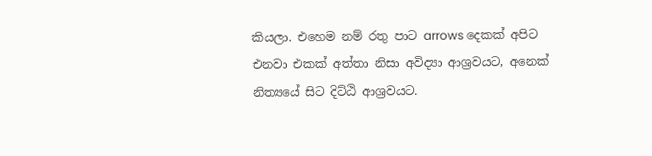කියලා. එහෙම නම් රතු පාට arrows දෙකක් අපිට එනවා එකක් අත්තා නිසා අවිද්‍යා ආශ්‍රවයට, අනෙක් නිත්‍යයේ සිට දිට්ඨි ආශ්‍රවයට.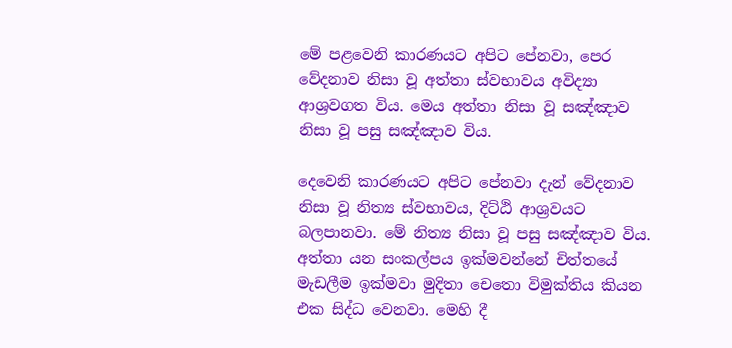මේ පළවෙනි කාරණයට අපිට පේනවා, පෙර වේදනාව නිසා වූ අත්තා ස්වභාවය අවිද්‍යා ආශ්‍රවගත විය. මෙය අත්තා නිසා වූ සඤ්ඤාව නිසා වූ පසු සඤ්ඤාව විය.

දෙවෙනි කාරණයට අපිට පේනවා දැන් වේදනාව නිසා වූ නිත්‍ය ස්වභාවය, දිට්ඨි ආශ්‍රවයට බලපානවා. මේ නිත්‍ය නිසා වූ පසු සඤ්ඤාව විය. අත්තා යන සංකල්පය ඉක්මවන්නේ චිත්තයේ මැඩලීම ඉක්මවා මුදිතා චෙතො විමුක්තිය කියන එක සිද්ධ වෙනවා. මෙහි දී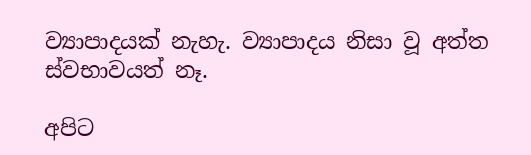ව්‍යාපාදයක් නැහැ. ව්‍යාපාදය නිසා වූ අත්ත ස්වභාවයත් නෑ.

අපිට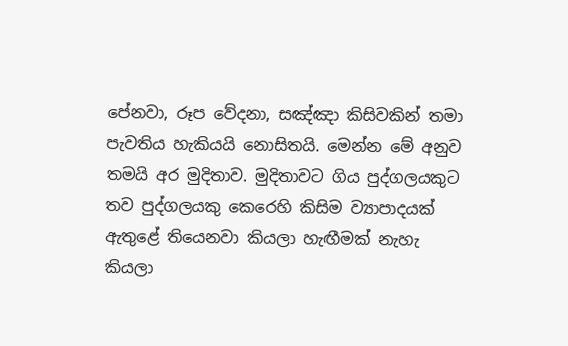පේනවා, රූප වේදනා, සඤ්ඤා කිසිවකින් තමා පැවතිය හැකියයි නොසිතයි. මෙන්න මේ අනුව තමයි අර මුදිතාව. මුදිතාවට ගිය පුද්ගලයකුට තව පුද්ගලයකු කෙරෙහි කිසිම ව්‍යාපාදයක් ඇතුළේ තියෙනවා කියලා හැඟීමක් නැහැ කියලා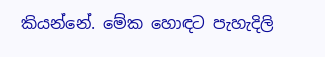කියන්නේ. මේක හොඳට පැහැදිලි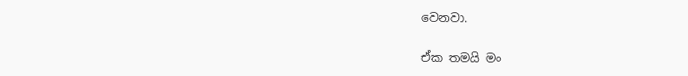වෙනවා.

ඒක තමයි මං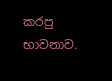කරපු භාවනාව.